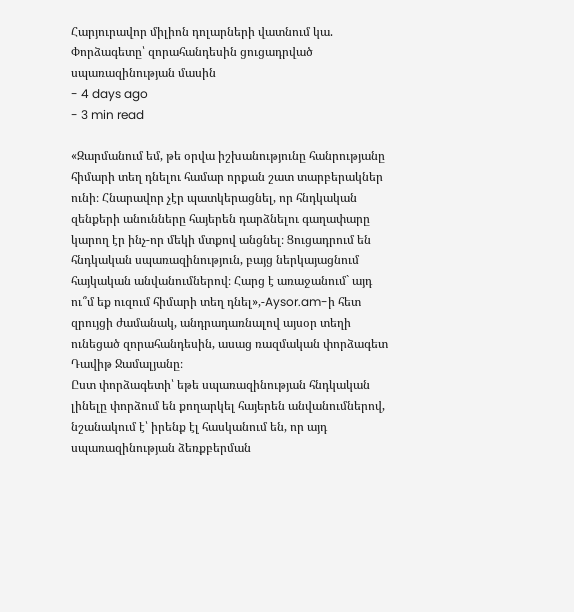Հարյուրավոր միլիոն դոլարների վատնում կա. Փորձագետը՝ զորահանդեսին ցուցադրված սպառազինության մասին
- 4 days ago
- 3 min read

«Զարմանում եմ, թե օրվա իշխանությունը հանրությանը հիմարի տեղ դնելու համար որքան շատ տարբերակներ ունի։ Հնարավոր չէր պատկերացնել, որ հնդկական զենքերի անունները հայերեն դարձնելու գաղափարը կարող էր ինչ-որ մեկի մտքով անցնել։ Ցուցադրում են հնդկական սպառազինություն, բայց ներկայացնում հայկական անվանումներով։ Հարց է առաջանում` այդ ու՞մ եք ուզում հիմարի տեղ դնել»,-Aysor.am-ի հետ զրույցի ժամանակ, անդրադառնալով այսօր տեղի ունեցած զորահանդեսին, ասաց ռազմական փորձագետ Դավիթ Ջամալյանը։
Ըստ փորձագետի՝ եթե սպառազինության հնդկական լինելը փորձում են քողարկել հայերեն անվանումներով, նշանակում է՝ իրենք էլ հասկանում են, որ այդ սպառազինության ձեռքբերման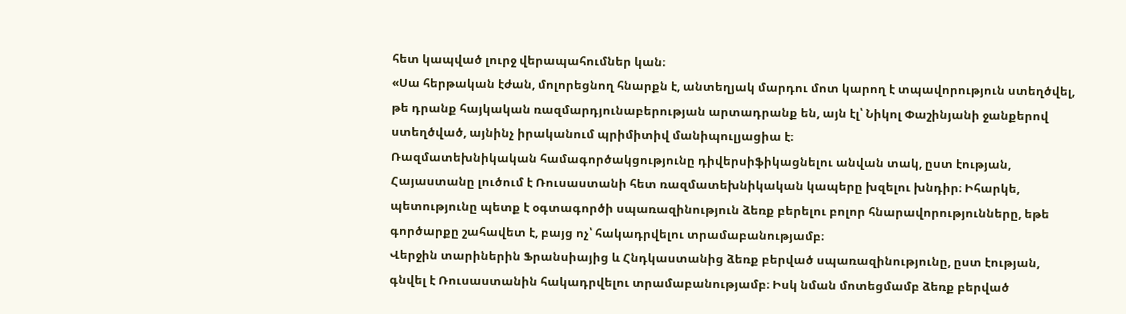հետ կապված լուրջ վերապահումներ կան։
«Սա հերթական էժան, մոլորեցնող հնարքն է, անտեղյակ մարդու մոտ կարող է տպավորություն ստեղծվել, թե դրանք հայկական ռազմարդյունաբերության արտադրանք են, այն էլ՝ Նիկոլ Փաշինյանի ջանքերով ստեղծված, այնինչ իրականում պրիմիտիվ մանիպուլյացիա է։
Ռազմատեխնիկական համագործակցությունը դիվերսիֆիկացնելու անվան տակ, ըստ էության, Հայաստանը լուծում է Ռուսաստանի հետ ռազմատեխնիկական կապերը խզելու խնդիր։ Իհարկե, պետությունը պետք է օգտագործի սպառազինություն ձեռք բերելու բոլոր հնարավորությունները, եթե գործարքը շահավետ է, բայց ոչ՝ հակադրվելու տրամաբանությամբ։
Վերջին տարիներին Ֆրանսիայից և Հնդկաստանից ձեռք բերված սպառազինությունը, ըստ էության, գնվել է Ռուսաստանին հակադրվելու տրամաբանությամբ։ Իսկ նման մոտեցմամբ ձեռք բերված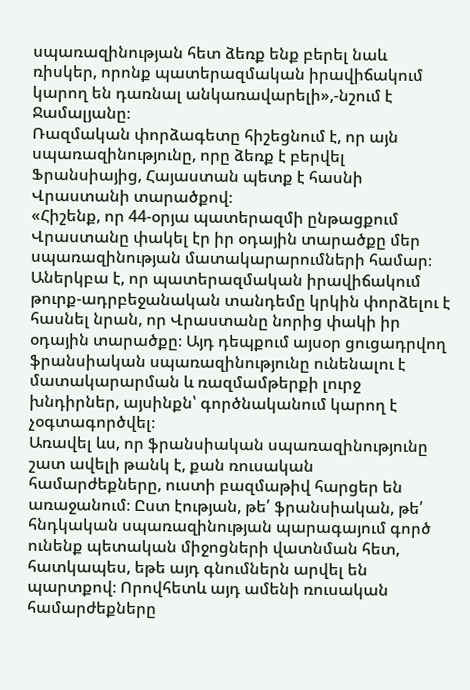սպառազինության հետ ձեռք ենք բերել նաև ռիսկեր, որոնք պատերազմական իրավիճակում կարող են դառնալ անկառավարելի»,-նշում է Ջամալյանը։
Ռազմական փորձագետը հիշեցնում է, որ այն սպառազինությունը, որը ձեռք է բերվել Ֆրանսիայից, Հայաստան պետք է հասնի Վրաստանի տարածքով։
«Հիշենք, որ 44-օրյա պատերազմի ընթացքում Վրաստանը փակել էր իր օդային տարածքը մեր սպառազինության մատակարարումների համար։ Աներկբա է, որ պատերազմական իրավիճակում թուրք-ադրբեջանական տանդեմը կրկին փորձելու է հասնել նրան, որ Վրաստանը նորից փակի իր օդային տարածքը։ Այդ դեպքում այսօր ցուցադրվող ֆրանսիական սպառազինությունը ունենալու է մատակարարման և ռազմամթերքի լուրջ խնդիրներ, այսինքն՝ գործնականում կարող է չօգտագործվել։
Առավել ևս, որ ֆրանսիական սպառազինությունը շատ ավելի թանկ է, քան ռուսական համարժեքները, ուստի բազմաթիվ հարցեր են առաջանում։ Ըստ էության, թե՛ ֆրանսիական, թե՛ հնդկական սպառազինության պարագայում գործ ունենք պետական միջոցների վատնման հետ, հատկապես, եթե այդ գնումներն արվել են պարտքով։ Որովհետև այդ ամենի ռուսական համարժեքները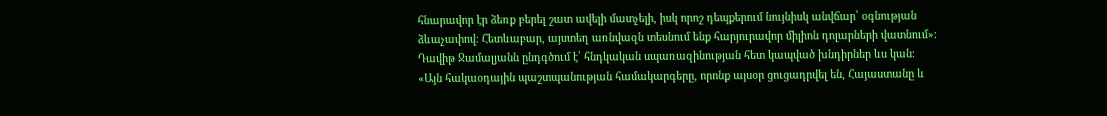հնարավոր էր ձեռք բերել շատ ավելի մատչելի, իսկ որոշ դեպքերում նույնիսկ անվճար՝ օգնության ձևաչափով։ Հետևաբար, այստեղ առնվազն տեսնում ենք հարյուրավոր միլիոն դոլարների վատնում»։
Դավիթ Ջամալյանն ընդգծում է՝ հնդկական սպառազինության հետ կապված խնդիրներ ևս կան։
«Այն հակաօդային պաշտպանության համակարգերը, որոնք այսօր ցուցադրվել են, Հայաստանը և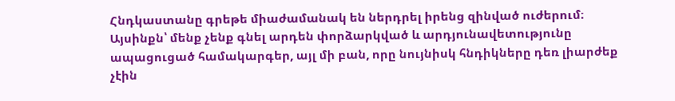Հնդկաստանը գրեթե միաժամանակ են ներդրել իրենց զինված ուժերում։ Այսինքն՝ մենք չենք գնել արդեն փորձարկված և արդյունավետությունը ապացուցած համակարգեր, այլ մի բան, որը նույնիսկ հնդիկները դեռ լիարժեք չէին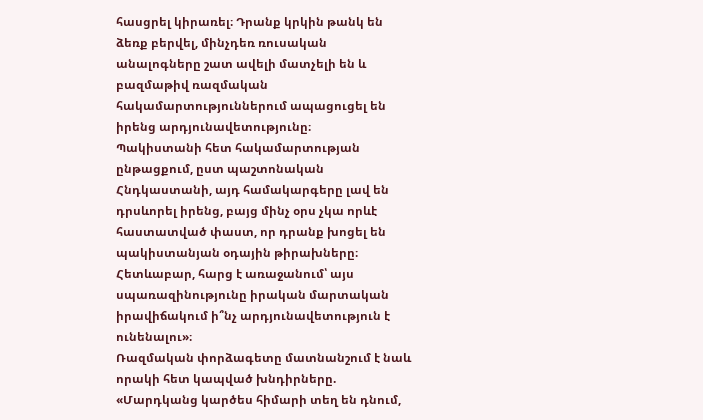հասցրել կիրառել։ Դրանք կրկին թանկ են ձեռք բերվել, մինչդեռ ռուսական անալոգները շատ ավելի մատչելի են և բազմաթիվ ռազմական հակամարտություններում ապացուցել են իրենց արդյունավետությունը։
Պակիստանի հետ հակամարտության ընթացքում, ըստ պաշտոնական Հնդկաստանի, այդ համակարգերը լավ են դրսևորել իրենց, բայց մինչ օրս չկա որևէ հաստատված փաստ, որ դրանք խոցել են պակիստանյան օդային թիրախները։ Հետևաբար, հարց է առաջանում՝ այս սպառազինությունը իրական մարտական իրավիճակում ի՞նչ արդյունավետություն է ունենալու»։
Ռազմական փորձագետը մատնանշում է նաև որակի հետ կապված խնդիրները.
«Մարդկանց կարծես հիմարի տեղ են դնում,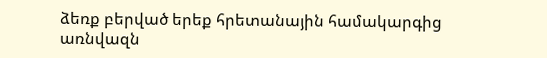ձեռք բերված երեք հրետանային համակարգից առնվազն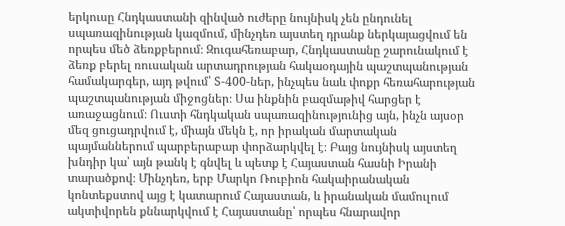երկուսը Հնդկաստանի զինված ուժերը նույնիսկ չեն ընդունել սպառազինության կազմում, մինչդեռ այստեղ դրանք ներկայացվում են որպես մեծ ձեռքբերում։ Զուգահեռաբար, Հնդկաստանը շարունակում է ձեռք բերել ռուսական արտադրության հակաօդային պաշտպանության համակարգեր, այդ թվում՝ S-400-ներ, ինչպես նաև փոքր հեռահարության պաշտպանության միջոցներ։ Սա ինքնին բազմաթիվ հարցեր է առաջացնում։ Ուստի հնդկական սպառազինությունից այն, ինչն այսօր մեզ ցուցադրվում է, միայն մեկն է, որ իրական մարտական պայմաններում պարբերաբար փորձարկվել է։ Բայց նույնիսկ այստեղ խնդիր կա՝ այն թանկ է գնվել և պետք է Հայաստան հասնի Իրանի տարածքով։ Մինչդեռ, երբ Մարկո Ռուբիոն հակաիրանական կոնտեքստով այց է կատարում Հայաստան, և իրանական մամուլում ակտիվորեն քննարկվում է Հայաստանը՝ որպես հնարավոր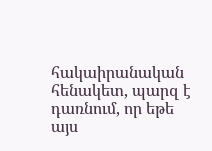հակաիրանական հենակետ, պարզ է դառնում, որ եթե այս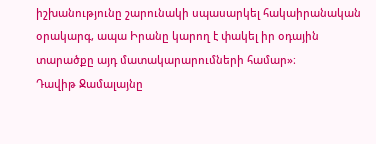իշխանությունը շարունակի սպասարկել հակաիրանական օրակարգ, ապա Իրանը կարող է փակել իր օդային տարածքը այդ մատակարարումների համար»։
Դավիթ Ջամալայնը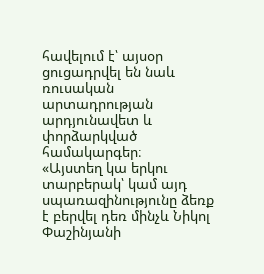հավելում է՝ այսօր ցուցադրվել են նաև ռուսական արտադրության արդյունավետ և փորձարկված համակարգեր։
«Այստեղ կա երկու տարբերակ՝ կամ այդ սպառազինությունը ձեռք է բերվել դեռ մինչև Նիկոլ Փաշինյանի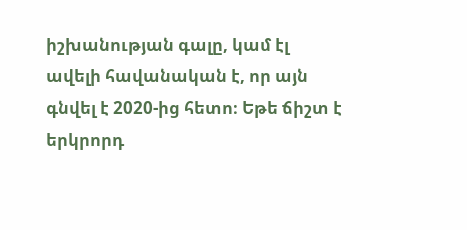իշխանության գալը, կամ էլ ավելի հավանական է, որ այն գնվել է 2020-ից հետո։ Եթե ճիշտ է երկրորդ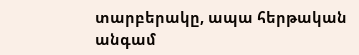տարբերակը, ապա հերթական անգամ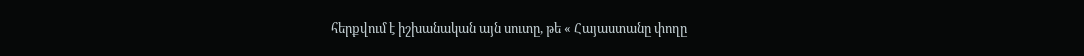հերքվում է իշխանական այն սուտը, թե « Հայաստանը փողը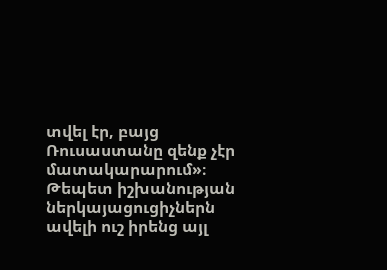տվել էր, բայց Ռուսաստանը զենք չէր մատակարարում»։ Թեպետ իշխանության ներկայացուցիչներն ավելի ուշ իրենց այլ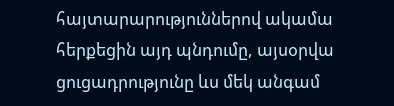հայտարարություններով ակամա հերքեցին այդ պնդումը, այսօրվա ցուցադրությունը ևս մեկ անգամ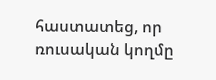հաստատեց, որ ռուսական կողմը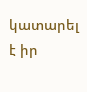կատարել է իր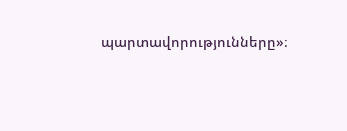պարտավորությունները»։